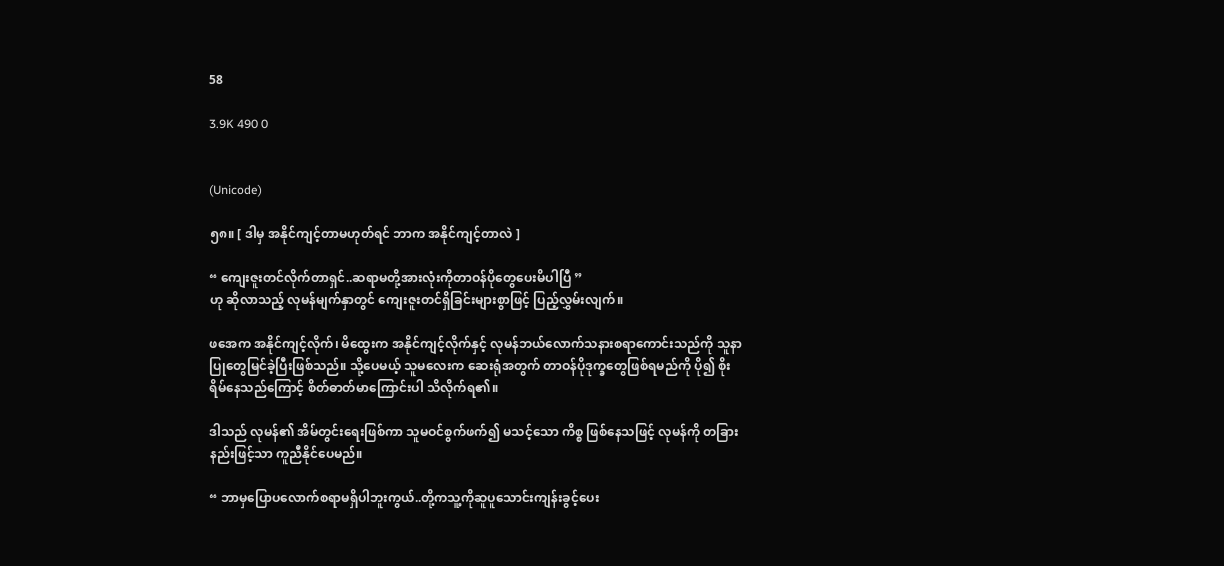58

3.9K 490 0


(Unicode)

၅၈။ [ ဒါမှ အနိုင်ကျင့်တာမဟုတ်ရင် ဘာက အနိုင်ကျင့်တာလဲ ]

“ ကျေးဇူးတင်လိုက်တာရှင်..ဆရာမတို့အားလုံးကိုတာဝန်ပိုတွေပေးမိပါပြီ ”
ဟု ဆိုလာသည့် လုမန်မျက်နှာတွင် ကျေးဇူးတင်ရှိခြင်းများစွာဖြင့် ပြည့်လွှမ်းလျက်။

ဖအေက အနိုင်ကျင့်လိုက်၊ မိထွေးက အနိုင်ကျင့်လိုက်နှင့် လုမန်ဘယ်လောက်သနားစရာကောင်းသည်ကို သူနာပြုတွေမြင်ခဲ့ပြီးဖြစ်သည်။ သို့ပေမယ့် သူမလေးက ဆေးရုံအတွက် တာဝန်ပိုဒုက္ခတွေဖြစ်ရမည်ကို ပို၍ စိုးရိမ်နေသည်ကြောင့် စိတ်ဓာတ်မာကြောင်းပါ သိလိုက်ရ၏။

ဒါသည် လုမန်၏ အိမ်တွင်းရေးဖြစ်ကာ သူမဝင်စွက်ဖက်၍ မသင့်သော ကိစ္စ ဖြစ်နေသဖြင့် လုမန်ကို တခြားနည်းဖြင့်သာ ကူညီနိုင်ပေမည်။

“ ဘာမှပြောပလောက်စရာမရှိပါဘူးကွယ်..တို့ကသူ့ကိုဆူပူသောင်းကျန်းခွင့်ပေး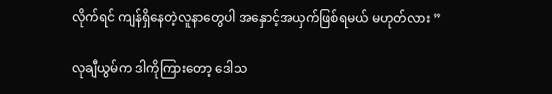လိုက်ရင် ကျန်ရှိနေတဲ့လူနာတွေပါ အနှောင့်အယှက်ဖြစ်ရမယ် မဟုတ်လား ”

လုချီယွမ်က ဒါကိုကြားတော့ ဒေါသ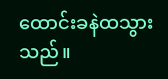ထောင်းခနဲထသွားသည်။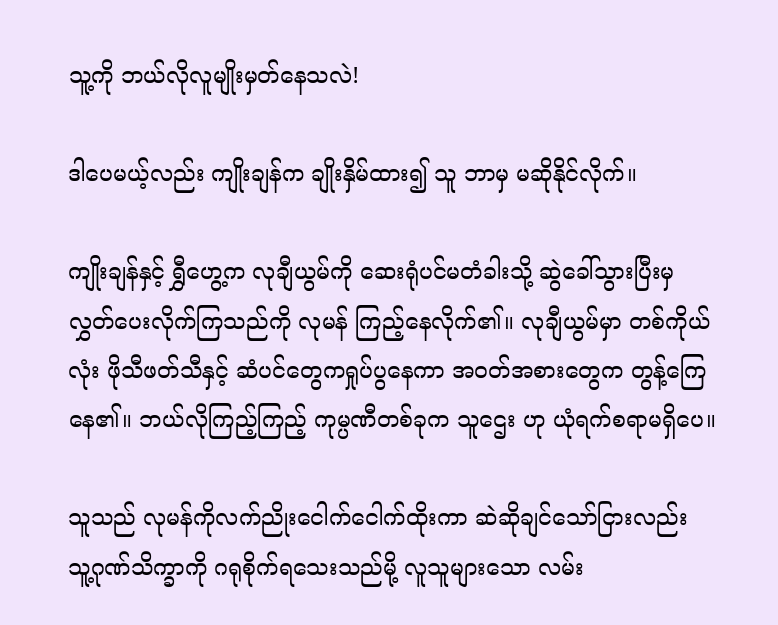သူ့ကို ဘယ်လိုလူမျိုးမှတ်နေသလဲ!

ဒါပေမယ့်လည်း ကျိုးချန်က ချိုးနှိမ်ထား၍ သူ ဘာမှ မဆိုနိုင်လိုက်။

ကျိုးချန်နှင့် ရွှီဟွေ့က လုချီယွမ်ကို ဆေးရုံပင်မတံခါးသို့ ဆွဲခေါ်သွားပြီးမှ လွှတ်ပေးလိုက်ကြသည်ကို လုမန် ကြည့်နေလိုက်၏။ လုချီယွမ်မှာ တစ်ကိုယ်လုံး ဖိုသီဖတ်သီနှင့် ဆံပင်တွေကရှုပ်ပွနေကာ အဝတ်အစားတွေက တွန့်ကြေနေ၏။ ဘယ်လိုကြည့်ကြည့် ကုမ္ပဏီတစ်ခုက သူဌေး ဟု ယုံရက်စရာမရှိပေ။

သူသည် လုမန်ကိုလက်ညိုးငေါက်ငေါက်ထိုးကာ ဆဲဆိုချင်သော်ငြားလည်း သူ့ဂုဏ်သိက္ခာကို ဂရုစိုက်ရသေးသည်မို့ လူသူများသော လမ်း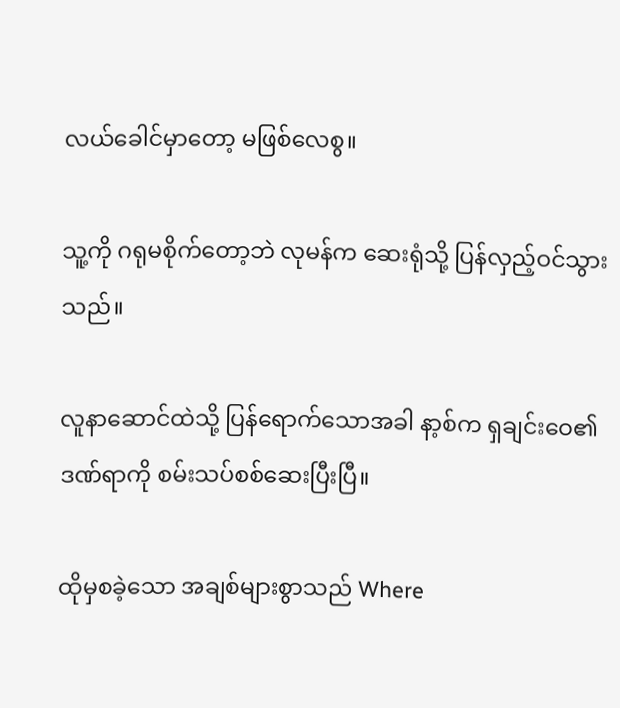လယ်ခေါင်မှာတော့ မဖြစ်လေစွ။

သူ့ကို ဂရုမစိုက်တော့ဘဲ လုမန်က ဆေးရုံသို့ ပြန်လှည့်ဝင်သွားသည်။

လူနာဆောင်ထဲသို့ ပြန်ရောက်သောအခါ နာ့စ်က ရှချင်းဝေ၏ ဒဏ်ရာကို စမ်းသပ်စစ်ဆေးပြီးပြီ။

ထိုမှစခဲ့သော အချစ်များစွာသည် Where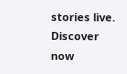stories live. Discover now